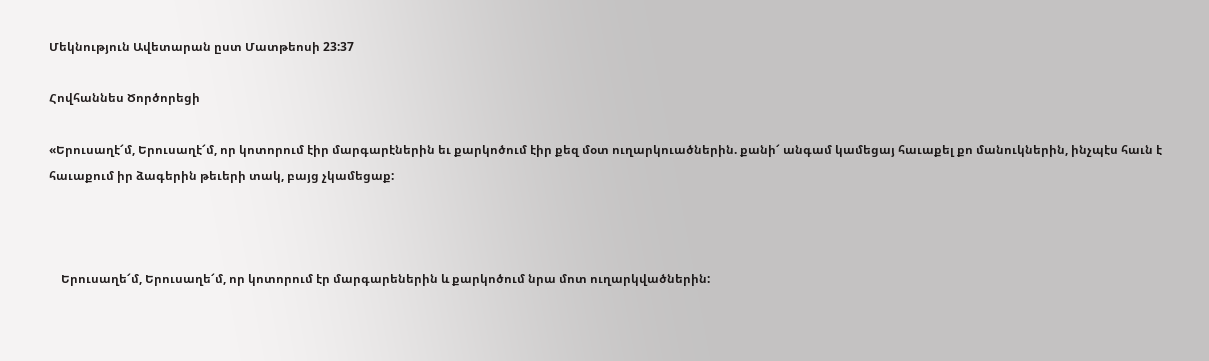Մեկնություն Ավետարան ըստ Մատթեոսի 23:37

Հովհաննես Ծործորեցի

«Երուսաղէ՜մ, Երուսաղէ՜մ, որ կոտորում էիր մարգարէներին եւ քարկոծում էիր քեզ մօտ ուղարկուածներին. քանի՜ անգամ կամեցայ հաւաքել քո մանուկներին, ինչպէս հաւն է հաւաքում իր ձագերին թեւերի տակ, բայց չկամեցաք:



    Երուսաղե՜մ, Երուսաղե՜մ, որ կոտորում էր մարգարեներին և քարկոծում նրա մոտ ուղարկվածներին: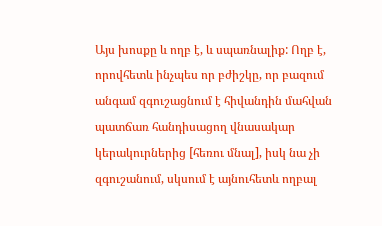Այս խոսքը և ողբ է, և սպառնալիք: Ողբ է, որովհետև ինչպես որ բժիշկը, որ բազում անգամ զգուշացնում է հիվանդին մահվան պատճառ հանդիսացող վնասակար կերակուրներից [հեռու մնալ], իսկ նա չի զգուշանում, սկսում է այնուհետև ողբալ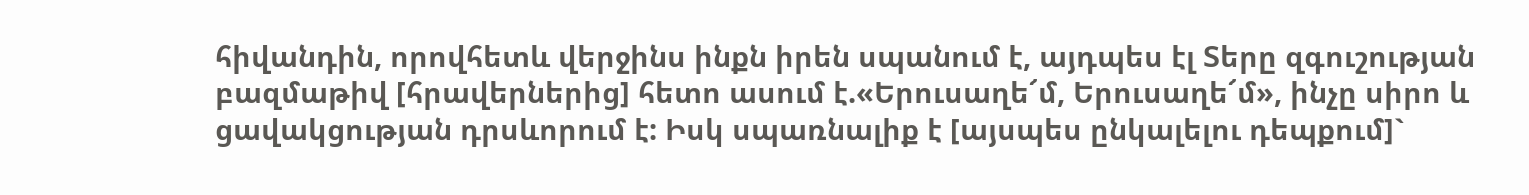հիվանդին, որովհետև վերջինս ինքն իրեն սպանում է, այդպես էլ Տերը զգուշության բազմաթիվ [հրավերներից] հետո ասում է.«Երուսաղե՜մ, Երուսաղե՜մ», ինչը սիրո և ցավակցության դրսևորում է: Իսկ սպառնալիք է [այսպես ընկալելու դեպքում]`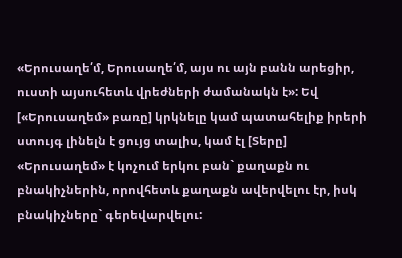«Երուսաղե՛մ, Երուսաղե՛մ, այս ու այն բանն արեցիր, ուստի այսուհետև վրեժների ժամանակն է»: Եվ [«Երուսաղեմ» բառը] կրկնելը կամ պատահելիք իրերի ստույգ լինելն է ցույց տալիս, կամ էլ [Տերը] «Երուսաղեմ» է կոչում երկու բան` քաղաքն ու բնակիչներին, որովհետև քաղաքն ավերվելու էր, իսկ բնակիչները` գերեվարվելու: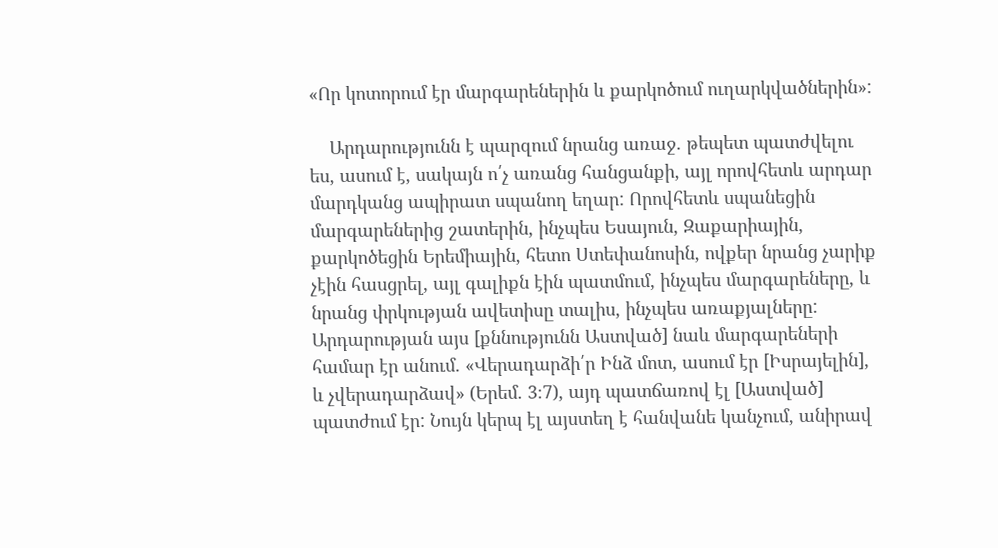«Որ կոտորում էր մարգարեներին և քարկոծում ուղարկվածներին»:

    Արդարությունն է պարզում նրանց առաջ. թեպետ պատժվելու ես, ասում է, սակայն ո՛չ առանց հանցանքի, այլ որովհետև արդար մարդկանց ապիրատ սպանող եղար: Որովհետև սպանեցին մարգարեներից շատերին, ինչպես Եսայուն, Զաքարիային, քարկոծեցին Երեմիային, հետո Ստեփանոսին, ովքեր նրանց չարիք չէին հասցրել, այլ գալիքն էին պատմում, ինչպես մարգարեները, և նրանց փրկության ավետիսը տալիս, ինչպես առաքյալները: Արդարության այս [քննությունն Աստված] նաև մարգարեների համար էր անում. «Վերադարձի՛ր Ինձ մոտ, ասում էր [Իսրայելին], և չվերադարձավ» (Երեմ. 3։7), այդ պատճառով էլ [Աստված] պատժում էր: Նույն կերպ էլ այստեղ է հանվանե կանչում, անիրավ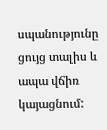սպանությունը ցույց տալիս և ապա վճիռ կայացնում: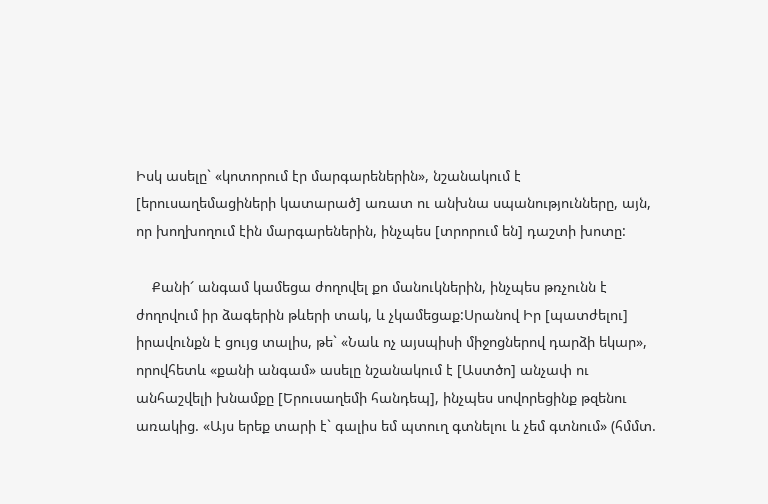Իսկ ասելը` «կոտորում էր մարգարեներին», նշանակում է [երուսաղեմացիների կատարած] առատ ու անխնա սպանությունները, այն, որ խողխողում էին մարգարեներին, ինչպես [տրորում են] դաշտի խոտը:

    Քանի՜ անգամ կամեցա ժողովել քո մանուկներին, ինչպես թռչունն է ժողովում իր ձագերին թևերի տակ, և չկամեցաք:Սրանով Իր [պատժելու] իրավունքն է ցույց տալիս, թե` «Նաև ոչ այսպիսի միջոցներով դարձի եկար», որովհետև «քանի անգամ» ասելը նշանակում է [Աստծո] անչափ ու անհաշվելի խնամքը [Երուսաղեմի հանդեպ], ինչպես սովորեցինք թզենու առակից. «Այս երեք տարի է` գալիս եմ պտուղ գտնելու և չեմ գտնում» (հմմտ.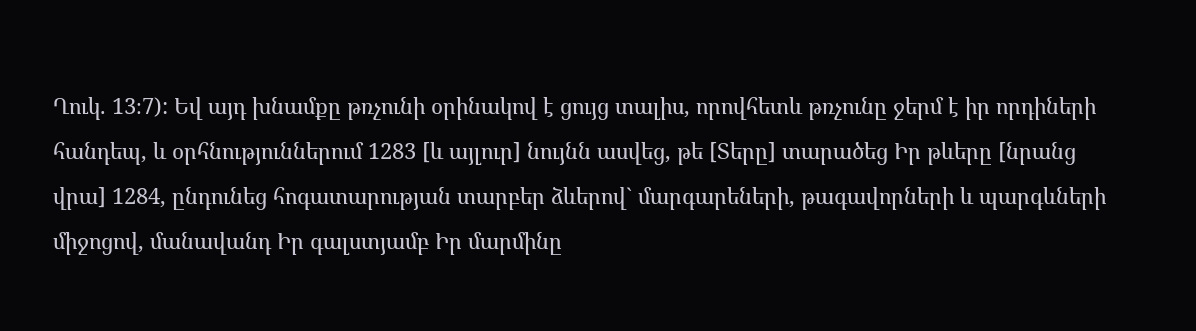Ղուկ. 13։7): Եվ այդ խնամքը թռչունի օրինակով է ցույց տալիս, որովհետև թռչունը ջերմ է իր որդիների հանդեպ, և օրհնություններում 1283 [և այլուր] նույնն ասվեց, թե [Տերը] տարածեց Իր թևերը [նրանց վրա] 1284, ընդունեց հոգատարության տարբեր ձևերով` մարգարեների, թագավորների և պարգևների միջոցով, մանավանդ Իր գալստյամբ Իր մարմինը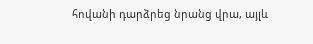հովանի դարձրեց նրանց վրա, այլև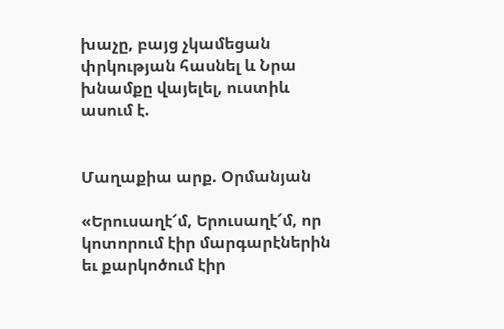խաչը, բայց չկամեցան փրկության հասնել և Նրա խնամքը վայելել, ուստիև ասում է.


Մաղաքիա արք. Օրմանյան

«Երուսաղէ՜մ, Երուսաղէ՜մ, որ կոտորում էիր մարգարէներին եւ քարկոծում էիր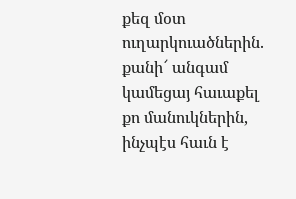քեզ մօտ ուղարկուածներին. քանի՜ անգամ կամեցայ հաւաքել քո մանուկներին, ինչպէս հաւն է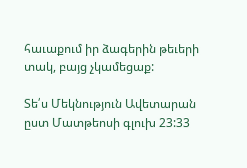հաւաքում իր ձագերին թեւերի տակ, բայց չկամեցաք:

Տե՛ս Մեկնություն Ավետարան ըստ Մատթեոսի գլուխ 23:33